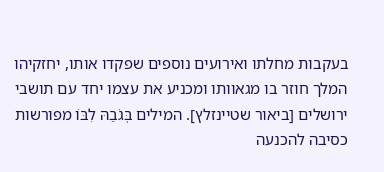בעקבות מחלתו ואירועים נוספים שפקדו אותו, יחזקיהו המלך חוזר בו מגאוותו ומכניע את עצמו יחד עם תושבי ירושלים [ביאור שטיינזלץ]. המילים בְּגֹבַהּ לִבּוֹ מפורשות כסיבה להכנעה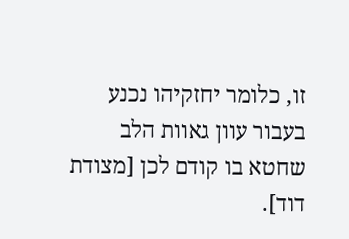זו, כלומר יחזקיהו נכנע בעבור עוון גאוות הלב שחטא בו קודם לכן [מצודת דוד].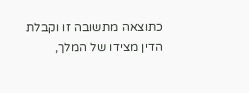כתוצאה מתשובה זו וקבלת הדין מצידו של המלך,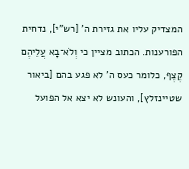המצדיק עליו את גזירת ה' [רש"י], נדחית הפורענות. הכתוב מציין כי וְלֹא־בָא עֲלֵיהֶם קֶצֶף, כלומר כעס ה' לא פגע בהם [ביאור שטיינזלץ], והעונש לא יצא אל הפועל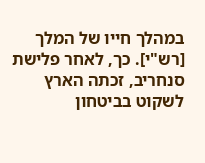במהלך חייו של המלך [רש"י]. כך, לאחר פלישת סנחריב, זכתה הארץ לשקוט בביטחון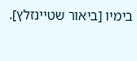בימיו [ביאור שטיינזלץ].